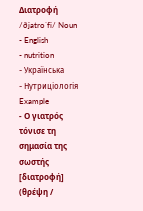Διατροφή /ðjatroˈfi/ Noun
- English
- nutrition
- Українська
- Нутриціологія
Example
- Ο γιατρός τόνισε τη σημασία της σωστής [διατροφή] (θρέψη /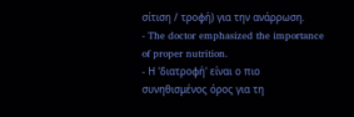σίτιση / τροφή) για την ανάρρωση.
- The doctor emphasized the importance of proper nutrition.
- Η 'διατροφή' είναι ο πιο συνηθισμένος όρος για τη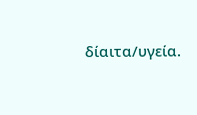δίαιτα/υγεία.